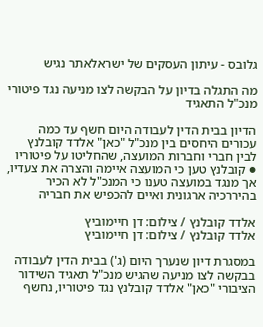גלובס - עיתון העסקים של ישראלאתר נגיש

מה התגלה בדיון על הבקשה לצו מניעה נגד פיטורי מנכ"ל התאגיד

הדיון בבית הדין לעבודה היום חשף עד כמה עכורים היחסים בין מנכ"ל "כאן" אלדד קובלנץ לבין חברי וחברות המועצה, שהחליטו על פיטוריו ● קובלנץ טען כי המועצה איימה והצרה את צעדיו, אך מנגד במועצה טענו כי המנכ"ל לא הכיר בהיררכיה ארגונית ואיים להכפיש את חבריה

אלדד קובלנץ / צילום: דן חיימוביץ
אלדד קובלנץ / צילום: דן חיימוביץ

במסגרת דיון שנערך היום (ג') בבית הדין לעבודה בבקשה לצו מניעה שהגיש מנכ"ל תאגיד השידור הציבורי "כאן" אלדד קובלנץ נגד פיטוריו, נחשף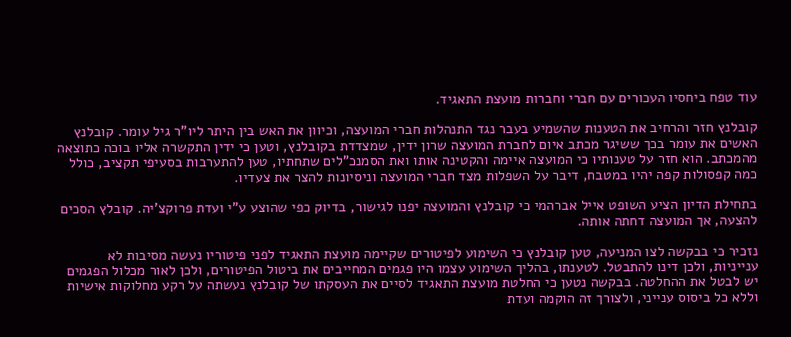עוד טפח ביחסיו העכורים עם חברי וחברות מועצת התאגיד.

קובלנץ חזר והרחיב את הטענות שהשמיע בעבר נגד התנהלות חברי המועצה, וכיוון את האש בין היתר ליו"ר גיל עומר. קובלנץ האשים את עומר בכך ששיגר מכתב איום לחברת המועצה שרון ידין, שמצדדת בקובלנץ, וטען כי ידין התקשרה אליו בוכה כתוצאה מהמכתב. הוא חזר על טענותיו כי המועצה איימה והקטינה אותו ואת הסמנכ"לים שתחתיו, טען להתערבות בסעיפי תקציב, כולל כמה קפסולות קפה יהיו במטבח, דיבר על השפלות מצד חברי המועצה וניסיונות להצר את צעדיו.

בתחילת הדיון הציע השופט אייל אברהמי כי קובלנץ והמועצה יפנו לגישור, בדיוק כפי שהוצע ע"י ועדת פרוקצ'יה. קובלץ הסכים להצעה, אך המועצה דחתה אותה.

נזכיר כי בבקשה לצו המניעה, טען קובלנץ כי השימוע לפיטורים שקיימה מועצת התאגיד לפני פיטוריו נעשה מסיבות לא ענייניות, ולכן דינו להתבטל. לטענתו, בהליך השימוע עצמו היו פגמים המחייבים את ביטול הפיטורים, ולכן לאור מכלול הפגמים יש לבטל את ההחלטה. בבקשה נטען כי החלטת מועצת התאגיד לסיים את העסקתו של קובלנץ נעשתה על רקע מחלוקות אישיות וללא כל ביסוס ענייני, ולצורך זה הוקמה ועדת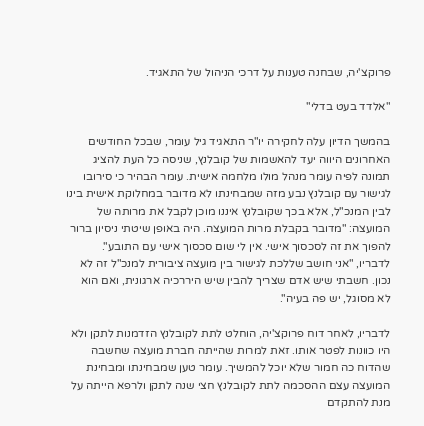פרוקצ'יה, שבחנה טענות על דרכי הניהול של התאגיד.

"אלדד בעט בדלי"

בהמשך הדיון עלה לחקירה יו"ר התאגיד גיל עומר, שבכל החודשים האחרונים היווה יעד להאשמות של קובלנץ, שניסה כל העת להציג תמונה לפיה עומר מנהל מולו מלחמה אישית. עומר הבהיר כי סירובו לגישור עם קובלנץ נבע מזה שמבחינתו לא מדובר במחלוקת אישית בינו לבין המנכ"ל, אלא בכך שקובלנץ איננו מוכן לקבל את מרותה של המועצה: "מדובר בקבלת מרות המועצה. היה באופן שיטתי ניסיון ברור להפוך את זה לסכסוך אישי. אין לי שום סכסוך אישי עם התובע". לדבריו, "אני חושב שללכת לגישור בין מועצה ציבורית למנכ"ל זה לא נכון. חשבתי שיש אדם שצריך להבין שיש היררכיה ארגונית, ואם הוא לא מסוגל, יש פה בעיה".

לדבריו, לאחר דוח פרוקצ'יה, הוחלט לתת לקובלנץ הזדמנות לתקן ולא היו כוונות לפטר אותו. זאת למרות שהייתה חברת מועצה שחשבה שהדוח כה חמור שלא יוכל להמשיך. עומר טען שמבחינתו ומבחינת המועצה עצם ההסכמה לתת לקובלנץ חצי שנה לתקן ולרפא הייתה על מנת להתקדם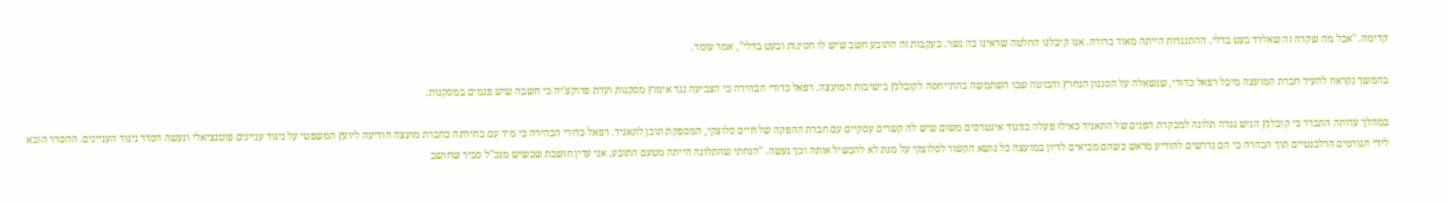קדימה. "אבל מה שקרה זה שאלדד בעט בדלי. ההתנגדות הייתה מאוד ברורה. אנו קיבלנו החלטה שראינו בה גשר. בעקבות זה התובע חשב שיש לו חסינות ובעט בדלי", אמר עומר.

בהמשך נקראה להעיד חברת המועצה מיכל רפאל כדורי, שנשאלה על הסגנון הנחרץ והבוטה שבו השתמשה בהתייחסה לקובלנץ בישיבות המועצה. רפאל כדורי הבהירה כי הצביעה נגד אימוץ מסקנות ועדת פרוקצ'יה כי חשבה שיש פגמים במסקנות.

במהלך עדותה התברר כי קובלנץ הגיש נגדה תלונה למבקרת הפנים של התאגיד כאילו פעלה בניגוד אינטרסים משום שיש לה קשרים עסקיים עם חברת ההפקה של חיים סלוצקי, המספקת תוכן לתאגיד. רפאל כדורי הבהירה כי מיד עם בחירתה כחברת מועצה הודיעה ליועץ המשפטי על ניגוד עניינים פוטנציאלי ונעשה הסדר ניגוד העניינים. ההסדר הובא לידי הגורמים הרלבנטיים תוך הבהרה כי הם נדרשים להודיע מראש כשהם מביאים לדיון במועצה כל נושא הקשור לסלוצקי על מנת לא להכשיל אותה וכך נעשה. "הנחתי שהתלונה הייתה מטעם התובע. אני עדין חושבת שכשיש מנכ"ל סביר שחושב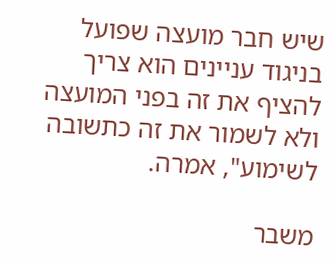שיש חבר מועצה שפועל בניגוד עניינים הוא צריך להציף את זה בפני המועצה ולא לשמור את זה כתשובה לשימוע", אמרה.

משבר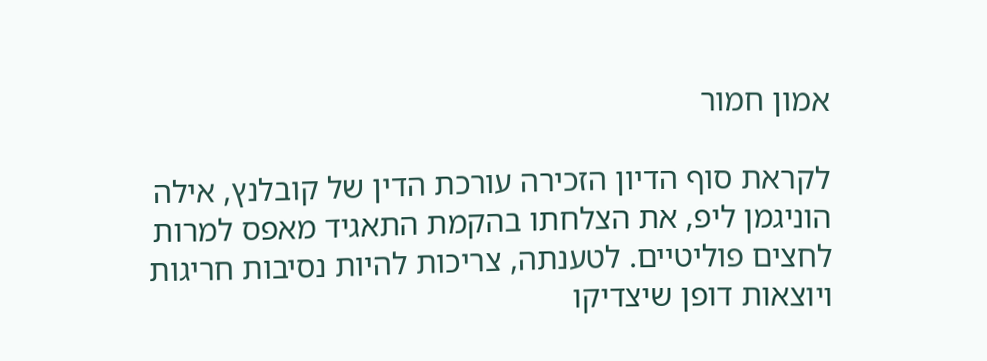אמון חמור

לקראת סוף הדיון הזכירה עורכת הדין של קובלנץ, אילה הוניגמן ליפ, את הצלחתו בהקמת התאגיד מאפס למרות לחצים פוליטיים. לטענתה, צריכות להיות נסיבות חריגות ויוצאות דופן שיצדיקו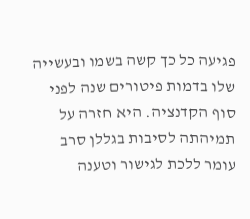פגיעה כל כך קשה בשמו ובעשייה שלו בדמות פיטורים שנה לפני סוף הקדנציה. היא חזרה על תמיהתה לסיבות בגללן סרב עומר ללכת לגישור וטענה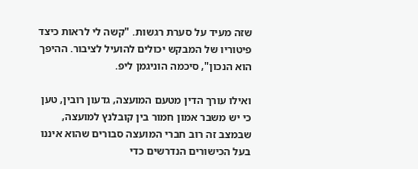שזה מעיד על סערת רגשות. "קשה לי לראות כיצד פיטוריו של המבקש יכולים להועיל לציבור. ההיפך הוא הנכון", סיכמה הוניגמן ליפ.

ואילו עורך הדין מטעם המועצה, גדעון רובין, טען כי יש משבר אמון חמור בין קובלנץ למועצה, שבמצב זה רוב חברי המועצה סבורים שהוא איננו בעל הכישורים הנדרשים כדי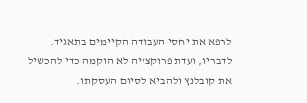לרפא את יחסי העבודה הקיימים בתאגיד. לדבריו, ועדת פרוקצ'יה לא הוקמה כדי להכשיל את קובלנץ ולהביא לסיום העסקתו.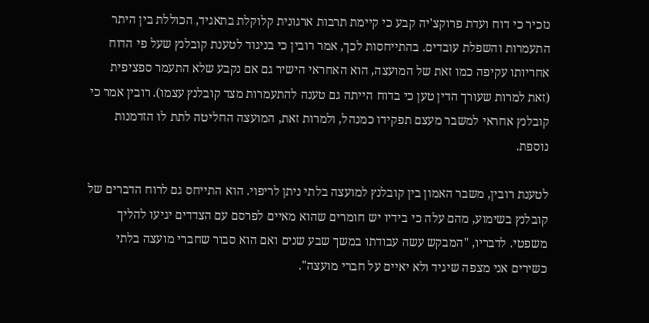נזכיר כי דוח ועדת פרוקצ'יה קבע כי קיימת תרבות ארגונית קלוקלת בתאגיד, הכוללת בין היתר התעמרות והשפלת עובדים. בהתייחסות לכך, אמר רובין כי בניגוד לטענת קובלנץ שעל פי הדוח אחריותו עקיפה כמו זאת של המועצה, הוא האחראי הישיר גם אם נקבע שלא התעמר ספציפית (זאת למרות שעורך הדין טען כי בדוח הייתה גם טענה להתעמרות מצד קובלנץ עצמו). רובין אמר כי קובלנץ אחראי למשבר מעצם תפקידו כמנהל, ולמרות זאת, המועצה החליטה לתת לו הזדמנות נוספת.

לטענת רובין, משבר האמון בין קובלנץ למועצה בלתי ניתן לריפוי. הוא התייחס גם לרוח הדברים של קובלנץ בשימוע, מהם עלה כי בידיו יש חומרים שהוא מאיים לפרסם עם הצדדים יגיעו להליך משפטי. לדבריו, "המבקש עשה עבודתו במשך שבע שנים ואם הוא סבור שחברי מועצה בלתי כשירים אני מצפה שיגיד ולא יאיים על חברי מועצה".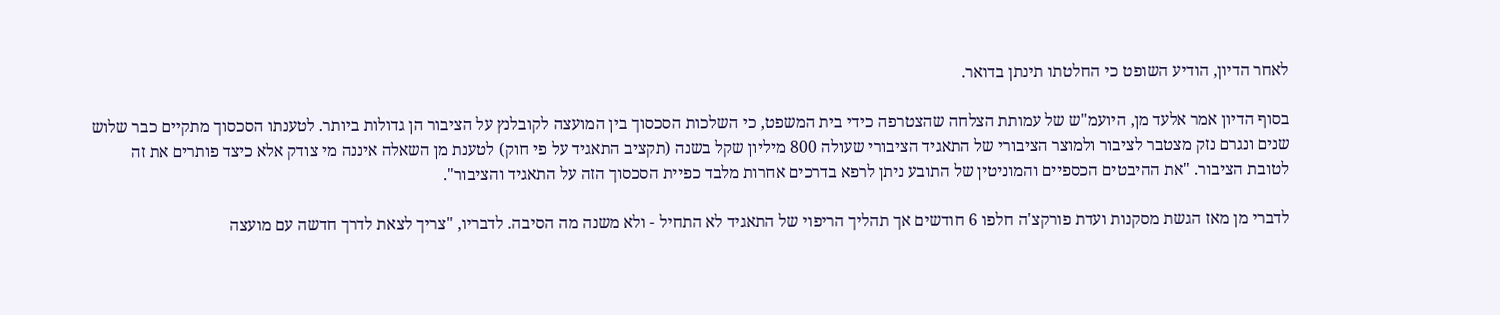לאחר הדיון, הודיע השופט כי החלטתו תינתן בדואר.

בסוף הדיון אמר אלעד מן, היועמ"ש של עמותת הצלחה שהצטרפה כידי בית המשפט, כי השלכות הסכסוך בין המועצה לקובלנץ על הציבור הן גדולות ביותר. לטענתו הסכסוך מתקיים כבר שלוש שנים ונגרם נזק מצטבר לציבור ולמוצר הציבורי של התאגיד הציבורי שעולה 800 מיליון שקל בשנה (תקציב התאגיד על פי חוק) לטענת מן השאלה איננה מי צודק אלא כיצד פותרים את זה לטובת הציבור. "את ההיבטים הכספיים והמוניטין של התובע ניתן לרפא בדרכים אחרות מלבד כפיית הסכסוך הזה על התאגיד והציבור".

לדברי מן מאז הגשת מסקנות ועדת פורקצ'ה חלפו 6 חודשים אך תהליך הריפוי של התאגיד לא התחיל - ולא משנה מה הסיבה. לדבריו, "צריך לצאת לדרך חדשה עם מועצה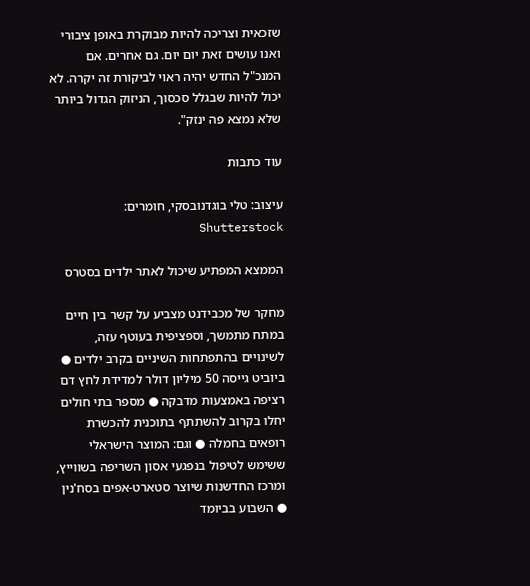שזכאית וצריכה להיות מבוקרת באופן ציבורי ואנו עושים זאת יום יום. גם אחרים. אם המנכ"ל החדש יהיה ראוי לביקורת זה יקרה. לא יכול להיות שבגלל סכסוך, הניזוק הגדול ביותר שלא נמצא פה ינזק".

עוד כתבות

עיצוב: טלי בוגדנובסקי, חומרים: Shutterstock

הממצא המפתיע שיכול לאתר ילדים בסטרס

מחקר של מכבידנט מצביע על קשר בין חיים במתח מתמשך, וספציפית בעוטף עזה, לשינויים בהתפתחות השיניים בקרב ילדים ● ביוביט גייסה 50 מיליון דולר למדידת לחץ דם רציפה באמצעות מדבקה ● מספר בתי חולים יחלו בקרוב להשתתף בתוכנית להכשרת רופאים בחמלה ● וגם: המוצר הישראלי ששימש לטיפול בנפגעי אסון השריפה בשווייץ, ומרכז החדשנות שיוצר סטארט-אפים בסח'נין ● השבוע בביומד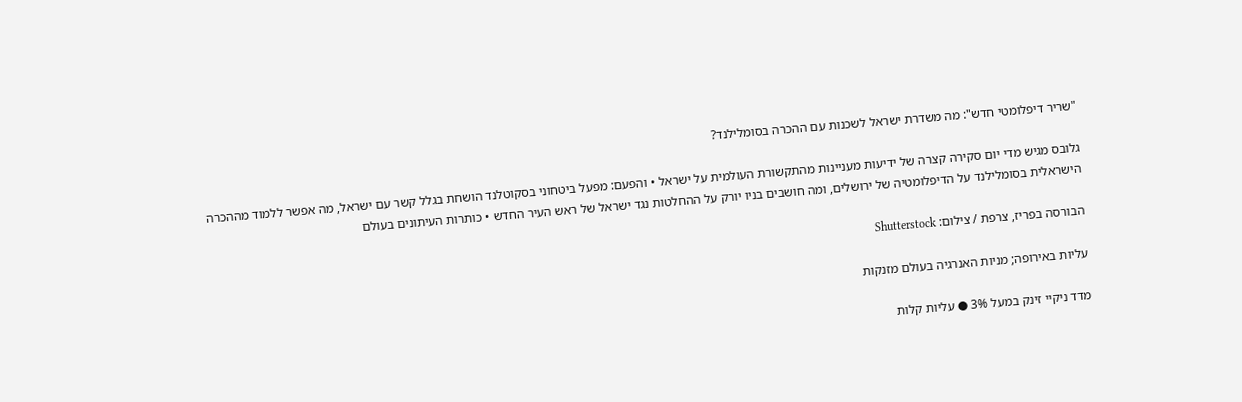"שריר דיפלומטי חדש": מה משדרת ישראל לשכנות עם ההכרה בסומלילנד?

גלובס מגיש מדי יום סקירה קצרה של ידיעות מעניינות מהתקשורת העולמית על ישראל • והפעם: מפעל ביטחוני בסקוטלנד הושחת בגלל קשר עם ישראל, מה אפשר ללמוד מההכרה הישראלית בסומלילנד על הדיפלומטיה של ירושלים, ומה חושבים בניו יורק על ההחלטות נגד ישראל של ראש העיר החדש • כותרות העיתונים בעולם

הבורסה בפריז, צרפת / צילום: Shutterstock

עליות באירופה; מניות האנרגיה בעולם מזנקות

מדד ניקיי זינק במעל 3% ● עליות קלות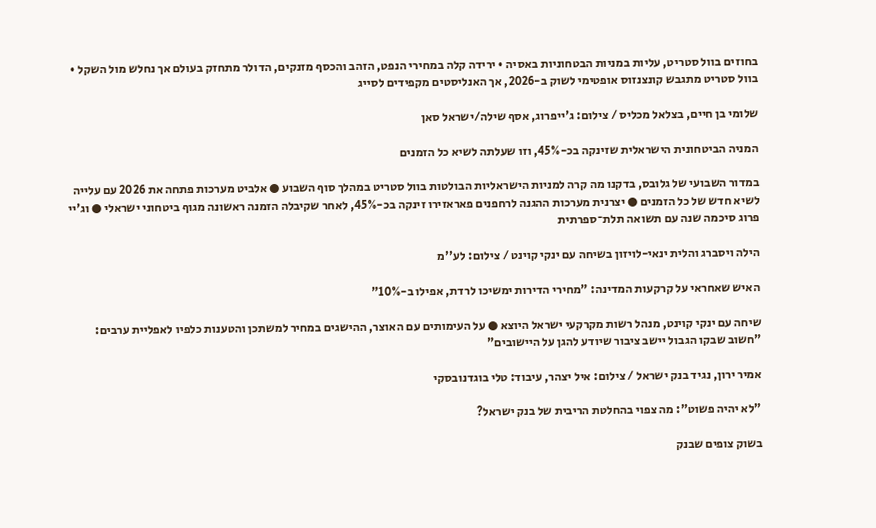בחוזים בוול סטריט, עליות במניות הבטחוניות באסיה • ירידה קלה במחירי הנפט, הזהב והכסף מזנקים, הדולר מתחזק בעולם אך נחלש מול השקל • בוול סטריט מתגבש קונצנזוס אופטימי לשוק ב-2026, אך האנליסטים מקפידים לסייג

שלומי בן חיים, בצלאל מכליס / צילום: ג'ייפרוג, אסף שילה/ישראל סאן

המניה הביטחונית הישראלית שזינקה בכ-45%, וזו שעלתה לשיא כל הזמנים

במדור השבועי של גלובס, בדקנו מה קרה למניות הישראליות הבולטות בוול סטריט במהלך סוף השבוע ● אלביט מערכות פתחה את 2026 עם עלייה לשיא חדש של כל הזמנים ● יצרנית מערכות ההגנה לרחפנים פאראזירו זינקה בכ-45%, לאחר שקיבלה הזמנה ראשונה מגוף ביטחוני ישראלי ● וג'יי פרוג סיכמה שנה עם תשואה תלת־ספרתית

הילה ויסברג והלית ינאי-לויזון בשיחה עם ינקי קוינט / צילום: לע''מ

האיש שאחראי על קרקעות המדינה: "מחירי הדירות ימשיכו לרדת, אפילו ב-10%"

שיחה עם ינקי קוינט, מנהל רשות מקרקעי ישראל היוצא ● על העימותים עם האוצר, ההישגים במחיר למשתכן והטענות כלפיו לאפליית ערבים: "חשוב שבקו הגבול יישב ציבור שיודע להגן על היישובים"

אמיר ירון, נגיד בנק ישראל / צילום: איל יצהר, עיבוד: טלי בוגדנובסקי

"לא יהיה פשוט": מה צפוי בהחלטת הריבית של בנק ישראל?

בשוק צופים שבנק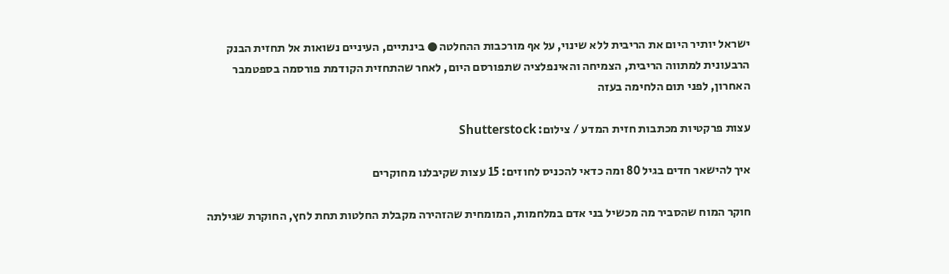ישראל יותיר היום את הריבית ללא שינוי, על אף מורכבות ההחלטה ● בינתיים, העיניים נשואות אל תחזית הבנק הרבעונית למתווה הריבית, הצמיחה והאינפלציה שתפורסם היום, לאחר שהתחזית הקודמת פורסמה בספטמבר האחרון, לפני תום הלחימה בעזה

עצות פרקטיות מכתבות חזית המדע / צילום: Shutterstock

איך להישאר חדים בגיל 80 ומה כדאי להכניס לחוזים: 15 עצות שקיבלנו מחוקרים

חוקר המוח שהסביר מה מכשיל בני אדם במלחמות, המומחית שהזהירה מקבלת החלטות תחת לחץ, החוקרת שגילתה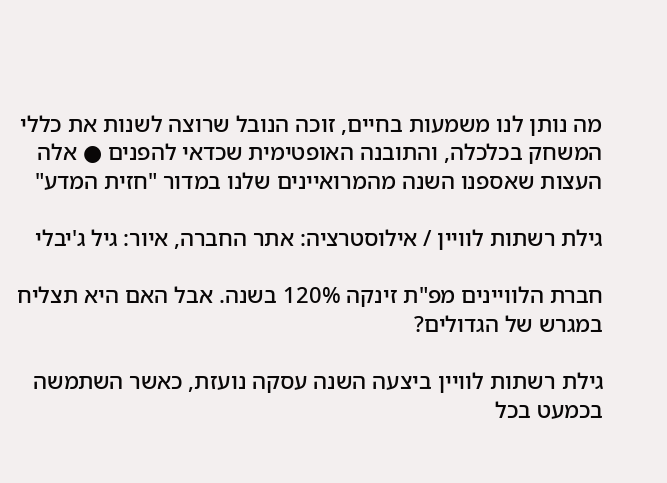מה נותן לנו משמעות בחיים, זוכה הנובל שרוצה לשנות את כללי המשחק בכלכלה, והתובנה האופטימית שכדאי להפנים ● אלה העצות שאספנו השנה מהמרואיינים שלנו במדור "חזית המדע"

גילת רשתות לוויין / אילוסטרציה: אתר החברה, איור: גיל ג'יבלי

חברת הלוויינים מפ"ת זינקה 120% בשנה. אבל האם היא תצליח במגרש של הגדולים?

גילת רשתות לוויין ביצעה השנה עסקה נועזת, כאשר השתמשה בכמעט בכל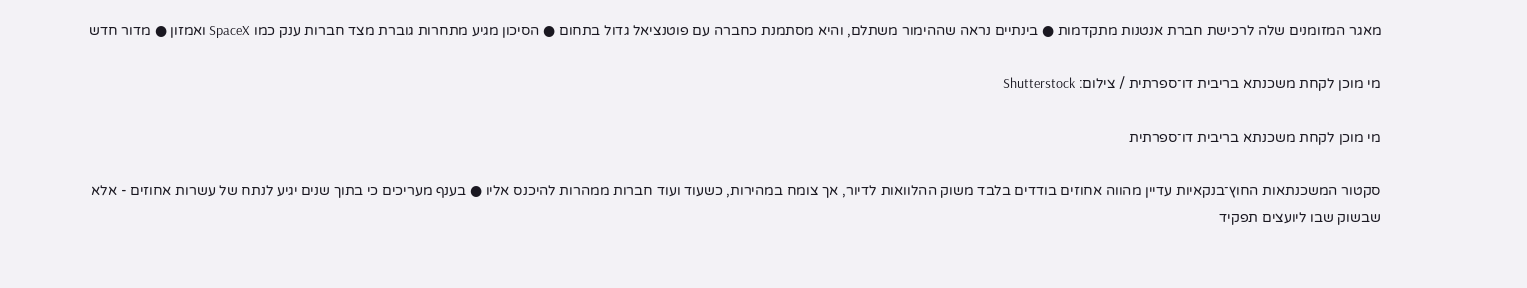מאגר המזומנים שלה לרכישת חברת אנטנות מתקדמות ● בינתיים נראה שההימור משתלם, והיא מסתמנת כחברה עם פוטנציאל גדול בתחום ● הסיכון מגיע מתחרות גוברת מצד חברות ענק כמו SpaceX ואמזון ● מדור חדש

מי מוכן לקחת משכנתא בריבית דו־ספרתית / צילום: Shutterstock

מי מוכן לקחת משכנתא בריבית דו־ספרתית

סקטור המשכנתאות החוץ־בנקאיות עדיין מהווה אחוזים בודדים בלבד משוק ההלוואות לדיור, אך צומח במהירות, כשעוד ועוד חברות ממהרות להיכנס אליו ● בענף מעריכים כי בתוך שנים יגיע לנתח של עשרות אחוזים - אלא שבשוק שבו ליועצים תפקיד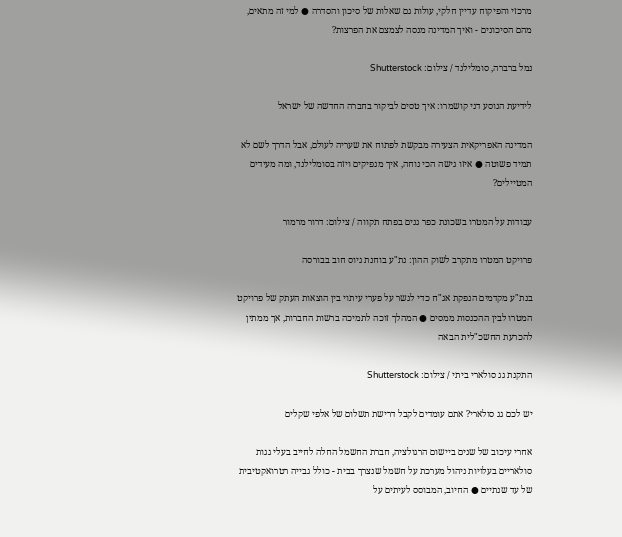מרכזי והפיקוח עדיין חלקי, עולות גם שאלות של סיכון והסדרה ● למי זה מתאים, מהם הסיכונים - ואיך המדינה מנסה לצמצם את הפרצות?

נמל ברברה, סומלילנד / צילום: Shutterstock

לידיעת הנוסע דני קושמרו: איך טסים לביקור בחברה החדשה של ישראל

המדינה האפריקאית הצעירה מבקשת לפתוח את שעריה לעולם, אבל הדרך לשם לא תמיד פשוטה ● איזו גישה הכי נוחה, איך מנפיקים ויזה בסומלילנד, ומה מעידים המטיילים?

עבודות על המטרו בשכונת כפר גנים בפתח תקווה / צילום: דרור מרמור

פרויקט המטרו מתקרב לשוק ההון: נת"ע בוחנת גיוס חוב בבורסה

בנת"ע מקדמים הנפקת אג"ח כדי לגשר על פערי עיתוי בין הוצאות העתק של פרויקט המטרו לבין ההכנסות ממסים ● המהלך זוכה לתמיכה ברשות החברות, אך ממתין להכרעת החשכ"לית הבאה

התקנת גג סולארי ביתי / צילום: Shutterstock

יש לכם גג סולארי? אתם עומדים לקבל דרישת תשלום של אלפי שקלים

אחרי עיכוב של שנים ביישום הרגולציה, חברת החשמל החלה לחייב בעלי גגות סולאריים בעלויות ניהול מערכת על חשמל שנצרך בבית - כולל גבייה רטרואקטיבית של עד שנתיים ● החיוב, המבוסס לעיתים על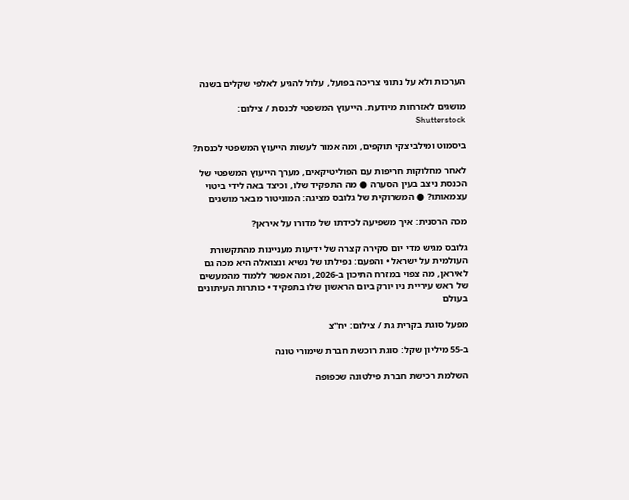הערכות ולא על נתוני צריכה בפועל, עלול להגיע לאלפי שקלים בשנה

מושגים לאזרחות מיודעת. הייעוץ המשפטי לכנסת / צילום: Shutterstock

ביסמוט ומילביצקי תוקפים, ומה אמור לעשות הייעוץ המשפטי לכנסת?

לאחר מחלוקות חריפות עם הפוליטיקאים, מערך הייעוץ המשפטי של הכנסת ניצב בעין הסערה ● מה התפקיד שלו, וכיצד באה לידי ביטוי עצמאותו? ● המשרוקית של גלובס מציגה: המוניטור מבאר מושגים

מכה הרסנית: איך משפיעה לכידתו של מדורו על איראן?

גלובס מגיש מדי יום סקירה קצרה של ידיעות מעניינות מהתקשורת העולמית על ישראל • והפעם: נפילתו של נשיא ונצואלה היא מכה גם לאיראן, מה צפוי במזרח התיכון ב-2026, ומה אפשר ללמוד מהמעשים של ראש עיריית ניו יורק ביום הראשון שלו בתפקיד • כותרות העיתונים בעולם

מפעל סוגת בקרית גת / צילום: יח''צ

ב-55 מיליון שקל: סוגת רוכשת חברת שימורי טונה

השלמת רכישת חברת פילטונה שכפופה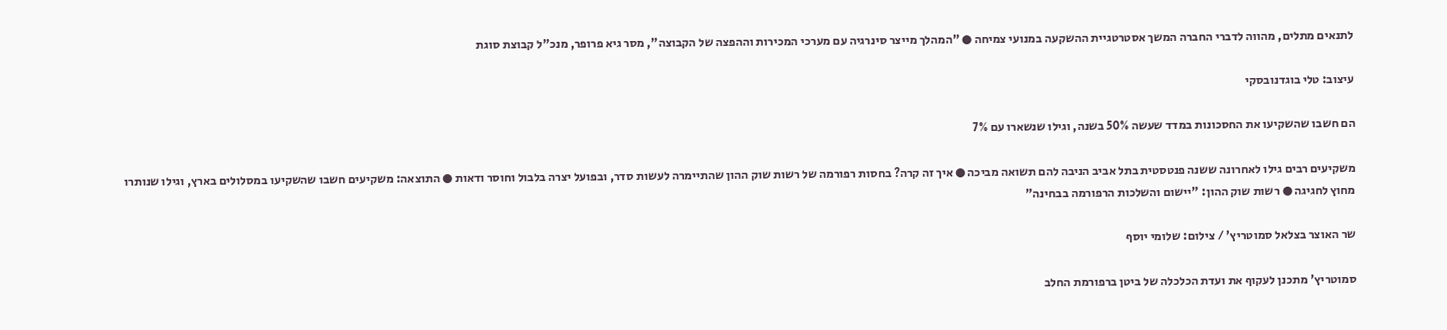לתנאים מתלים, מהווה לדברי החברה המשך אסטרטגיית ההשקעה במנועי צמיחה ● "המהלך מייצר סינרגיה עם מערכי המכירות וההפצה של הקבוצה", מסר גיא פרופר, מנכ"ל קבוצת סוגת

עיצוב: טלי בוגדנובסקי

הם חשבו שהשקיעו את החסכונות במדד שעשה 50% בשנה, וגילו שנשארו עם 7%

משקיעים רבים גילו לאחרונה ששנה פנטסטית בתל אביב הניבה להם תשואה מביכה ● איך זה קרה? בחסות רפורמה של רשות שוק ההון שהתיימרה לעשות סדר, ובפועל יצרה בלבול וחוסר ודאות ● התוצאה: משקיעים חשבו שהשקיעו במסלולים בארץ, וגילו שנותרו מחוץ לחגיגה ● רשות שוק ההון: "יישום והשלכות הרפורמה בבחינה"

שר האוצר בצלאל סמוטריץ' / צילום: שלומי יוסף

סמוטריץ' מתכנן לעקוף את ועדת הכלכלה של ביטן ברפורמת החלב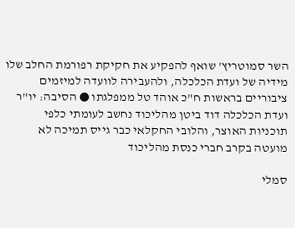השר סמוטריץ' שואף להפקיע את חקיקת רפורמת החלב שלו מידיה של ועדת הכלכלה, ולהעבירה לוועדה למיזמים ציבוריים בראשות ח"כ אוהד טל ממפלגתו ● הסיבה: יו"ר ועדת הכלכלה דוד ביטן מהליכוד נחשב לעומתי כלפי תוכניות האוצר, והלובי החקלאי כבר גייס תמיכה לא מועטה בקרב חברי כנסת מהליכוד

סמלי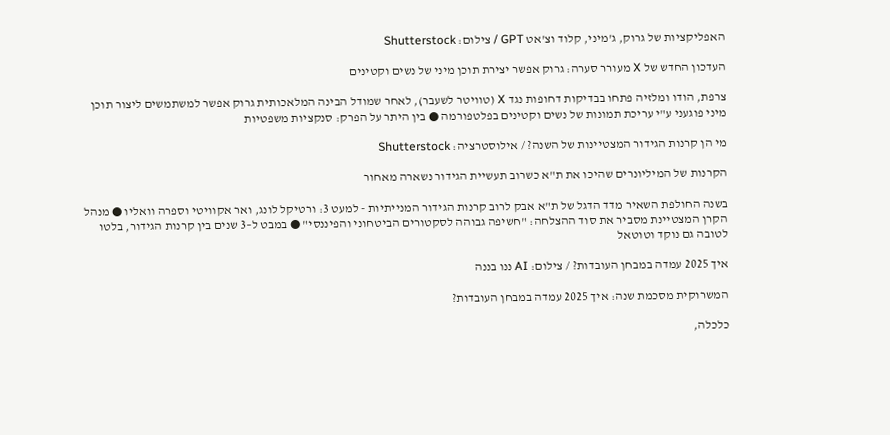האפליקציות של גרוק, ג'מיני, קלוד וצ'אט GPT / צילום: Shutterstock

העדכון החדש של X מעורר סערה: גרוק אפשר יצירת תוכן מיני של נשים וקטינים

צרפת, הודו ומלזיה פתחו בבדיקות דחופות נגד X (טוויטר לשעבר), לאחר שמודל הבינה המלאכותית גרוק אפשר למשתמשים ליצור תוכן מיני פוגעני ע"י עריכת תמונות של נשים וקטינים בפלטפורמה ● בין היתר על הפרק: סנקציות משפטיות

מי הן קרנות הגידור המצטיינות של השנה? / אילוסטרציה: Shutterstock

הקרנות של המיליונרים שהיכו את ת"א כשרוב תעשיית הגידור נשארה מאחור

בשנה החולפת השאיר מדד הדגל של ת"א אבק לרוב קרנות הגידור המנייתיות - למעט 3: ורטיקל לונג, ואר אקוויטי וספרה וואליו ● מנהל הקרן המצטיינת מסביר את סוד ההצלחה: "חשיפה גבוהה לסקטורים הביטחוני והפיננסי" ● במבט ל–3 שנים בין קרנות הגידור, בלטו לטובה גם נוקד וטוטאל

איך 2025 עמדה במבחן העובדות? / צילום: AI ננו בננה

המשרוקית מסכמת שנה: איך 2025 עמדה במבחן העובדות?

כלכלה,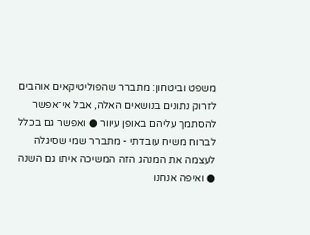משפט וביטחון: מתברר שהפוליטיקאים אוהבים לזרוק נתונים בנושאים האלה, אבל אי־אפשר להסתמך עליהם באופן עיוור ● ואפשר גם בכלל לברוח משיח עובדתי - מתברר שמי שסיגלה לעצמה את המנהג הזה המשיכה איתו גם השנה ● ואיפה אנחנו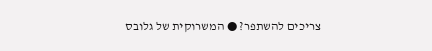צריכים להשתפר? ● המשרוקית של גלובס